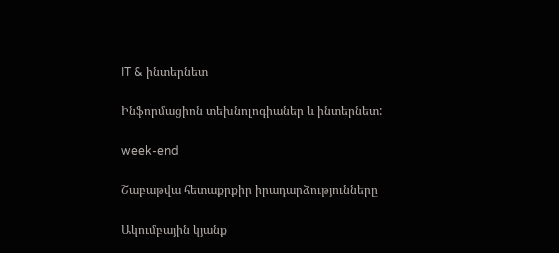IT & ինտերնետ

Ինֆորմացիոն տեխնոլոգիաներ և ինտերնետ:

week-end

Շաբաթվա հետաքրքիր իրադարձությունները

Ակումբային կյանք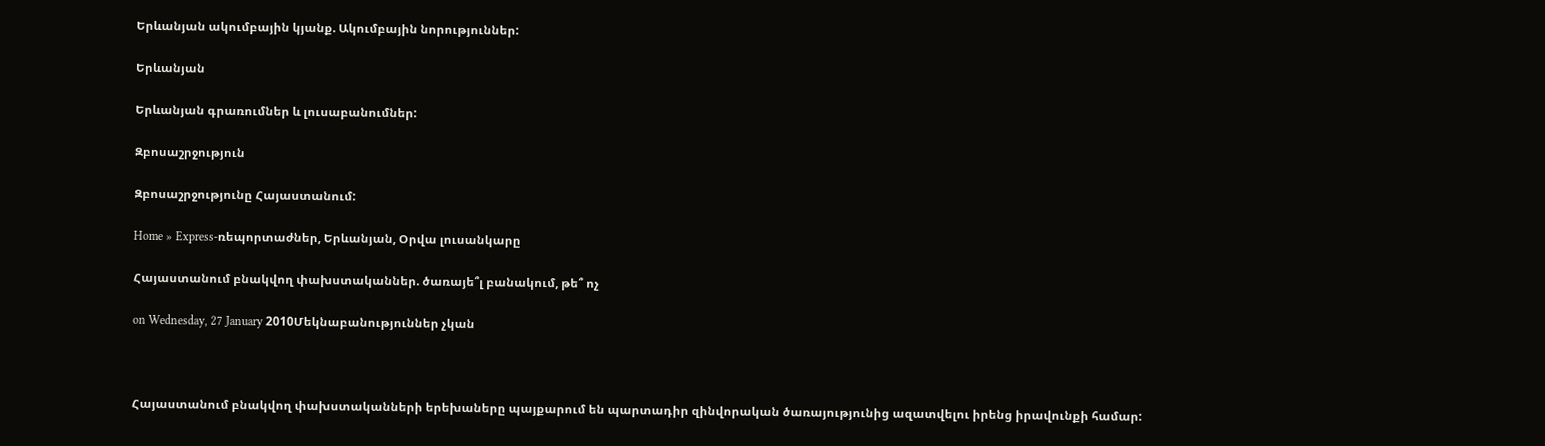Երևանյան ակումբային կյանք. Ակումբային նորություններ:

Երևանյան

Երևանյան գրառումներ և լուսաբանումներ:

Զբոսաշրջություն

Զբոսաշրջությունը Հայաստանում:

Home » Express-ռեպորտաժներ, Երևանյան, Օրվա լուսանկարը

Հայաստանում բնակվող փախստականներ. ծառայե՞լ բանակում, թե՞ ոչ

on Wednesday, 27 January 2010Մեկնաբանություններ չկան



Հայաստանում բնակվող փախստականների երեխաները պայքարում են պարտադիր զինվորական ծառայությունից ազատվելու իրենց իրավունքի համար: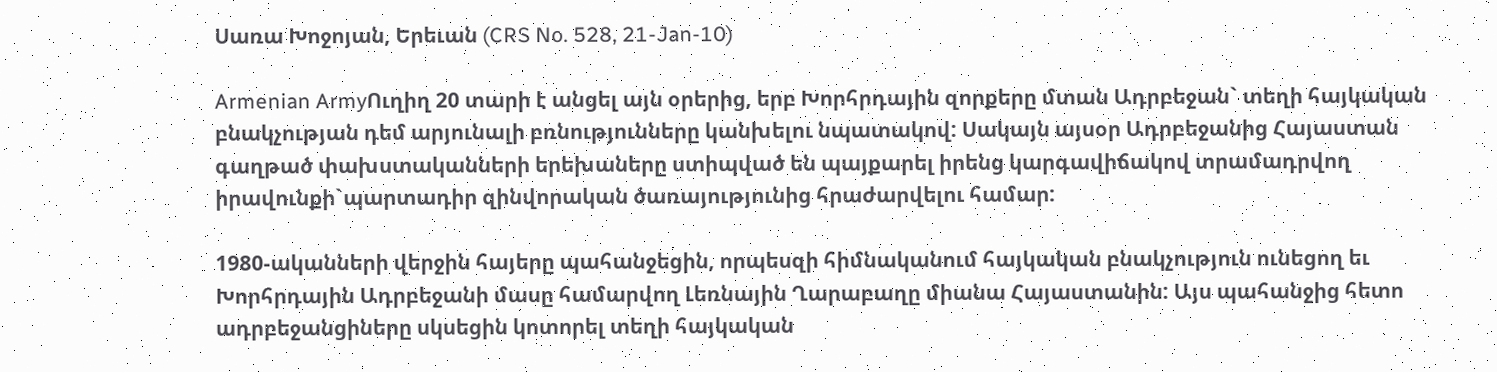Սառա Խոջոյան, Երեւան (CRS No. 528, 21-Jan-10)

Armenian ArmyՈւղիղ 20 տարի է անցել այն օրերից, երբ Խորհրդային զորքերը մտան Ադրբեջան` տեղի հայկական բնակչության դեմ արյունալի բռնությունները կանխելու նպատակով: Սակայն այսօր Ադրբեջանից Հայաստան գաղթած փախստականների երեխաները ստիպված են պայքարել իրենց կարգավիճակով տրամադրվող իրավունքի`պարտադիր զինվորական ծառայությունից հրաժարվելու համար:

1980-ականների վերջին հայերը պահանջեցին, որպեսզի հիմնականում հայկական բնակչություն ունեցող եւ Խորհրդային Ադրբեջանի մասը համարվող Լեռնային Ղարաբաղը միանա Հայաստանին: Այս պահանջից հետո ադրբեջանցիները սկսեցին կոտորել տեղի հայկական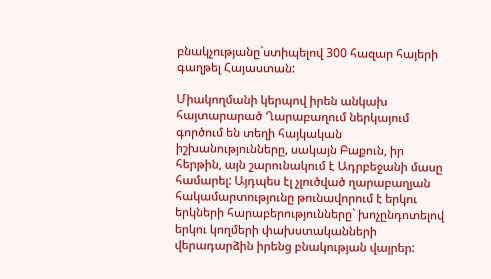բնակչությանը`ստիպելով 300 հազար հայերի գաղթել Հայաստան:

Միակողմանի կերպով իրեն անկախ հայտարարած Ղարաբաղում ներկայում գործում են տեղի հայկական իշխանությունները, սակայն Բաքուն, իր հերթին, այն շարունակում է Ադրբեջանի մասը համարել: Այդպես էլ չլուծված ղարաբաղյան հակամարտությունը թունավորում է երկու երկների հարաբերությունները` խոչընդոտելով երկու կողմերի փախստականների վերադարձին իրենց բնակության վայրեր: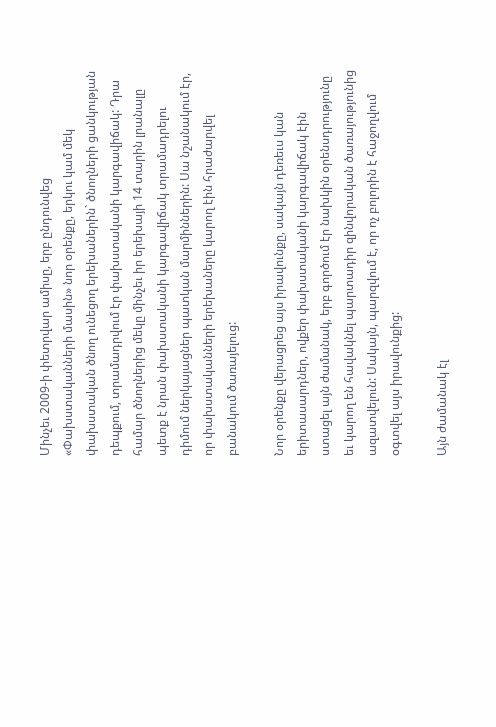Մինչեւ 2009-ի փետրվար ամիսը, երբ ընդունվեց «Փախստականների մասին» նոր օրենքը, երկու կամ մեկ փախստական ծնող ունեցող երեխաներին` ծնողների ցանկության դեպքում, տրամադրվում էր փախստականի կարգավիճակ: Դրա համար ծնողներից մեկը մինչեւ իր երեխայի 14 տարին լրանալը պետք է նրան փախստականի կարգավիճակ տրամադրելու դիմում ներկայացներ պատկան մարմիններին: Սա նշանակում էր, որ փախստականների երեխաները կարող էին հրաժարվել բանակում ծառայելուց:

Նոր օրենքը վերացրեց այս իրավունքը, սակայն դեռեւս կան երիտասարդներ, ովքեր փախստականի կարգավիճակ էին ստացել այն ժամանակ, երբ գործում էր նախկին օրենսդրությունը եւ կարող են հավակնել պարտադիր զինվորական ծառայությունից ազատվելուն: Սակայն, պարզվում է, որ ոչ բոլորին է հաջողվում օգտվել այս իրավունքից:

Այն ժամանակ էլ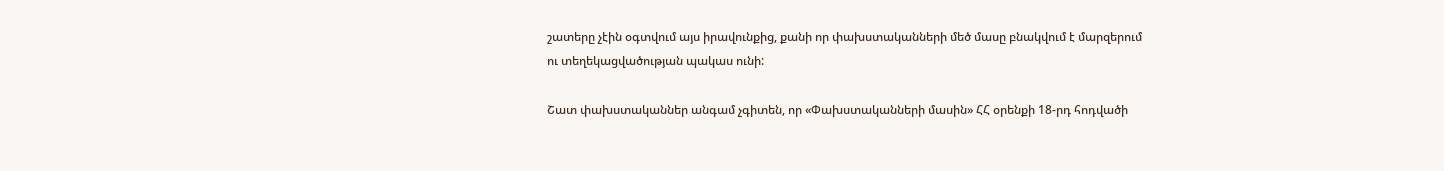շատերը չէին օգտվում այս իրավունքից, քանի որ փախստականների մեծ մասը բնակվում է մարզերում ու տեղեկացվածության պակաս ունի:

Շատ փախստականներ անգամ չգիտեն, որ «Փախստականների մասին» ՀՀ օրենքի 18-րդ հոդվածի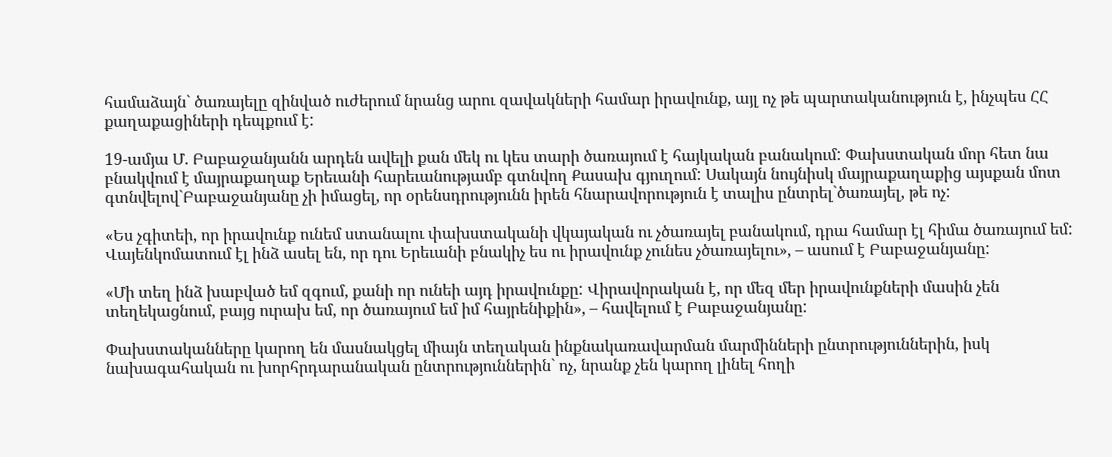համաձայն` ծառայելը զինված ուժերում նրանց արու զավակների համար իրավունք, այլ ոչ թե պարտականություն է, ինչպես ՀՀ քաղաքացիների դեպքում է:

19-ամյա Մ. Բաբաջանյանն արդեն ավելի քան մեկ ու կես տարի ծառայում է հայկական բանակում: Փախստական մոր հետ նա բնակվում է մայրաքաղաք Երեւանի հարեւանությամբ գտնվող Քասախ գյուղում: Սակայն նույնիսկ մայրաքաղաքից այսքան մոտ գտնվելով`Բաբաջանյանը չի իմացել, որ օրենսդրությունն իրեն հնարավորություն է տալիս ընտրել`ծառայել, թե ոչ:

«Ես չգիտեի, որ իրավունք ունեմ ստանալու փախստականի վկայական ու չծառայել բանակում, դրա համար էլ հիմա ծառայում եմ: Վայենկոմատում էլ ինձ ասել են, որ դու Երեւանի բնակիչ ես ու իրավունք չունես չծառայելու», – ասում է Բաբաջանյանը:

«Մի տեղ ինձ խաբված եմ զգում, քանի որ ունեի այդ իրավունքը: Վիրավորական է, որ մեզ մեր իրավունքների մասին չեն տեղեկացնում, բայց ուրախ եմ, որ ծառայում եմ իմ հայրենիքին», – հավելում է Բաբաջանյանը:

Փախստականները կարող են մասնակցել միայն տեղական ինքնակառավարման մարմինների ընտրություններին, իսկ նախագահական ու խորհրդարանական ընտրություններին` ոչ, նրանք չեն կարող լինել հողի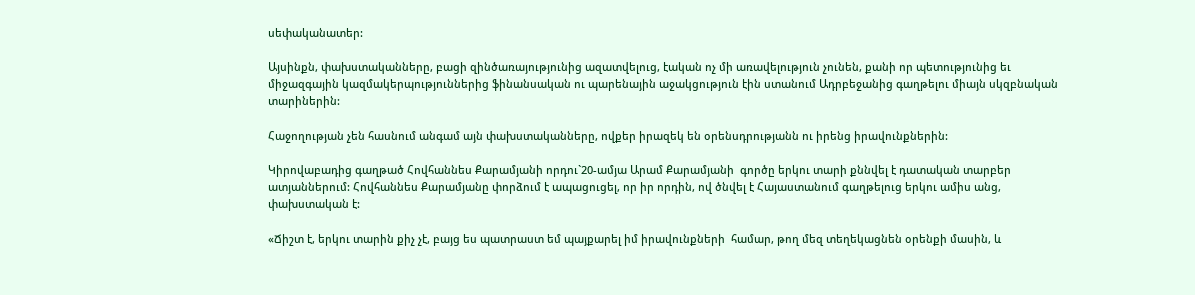սեփականատեր:

Այսինքն, փախստականները, բացի զինծառայությունից ազատվելուց, էական ոչ մի առավելություն չունեն, քանի որ պետությունից եւ միջազգային կազմակերպություններից ֆինանսական ու պարենային աջակցություն էին ստանում Ադրբեջանից գաղթելու միայն սկզբնական տարիներին:

Հաջողության չեն հասնում անգամ այն փախստականները, ովքեր իրազեկ են օրենսդրությանն ու իրենց իրավունքներին:

Կիրովաբադից գաղթած Հովհաննես Քարամյանի որդու`20-ամյա Արամ Քարամյանի  գործը երկու տարի քննվել է դատական տարբեր ատյաններում: Հովհաննես Քարամյանը փորձում է ապացուցել, որ իր որդին, ով ծնվել է Հայաստանում գաղթելուց երկու ամիս անց, փախստական է:

«Ճիշտ է, երկու տարին քիչ չէ, բայց ես պատրաստ եմ պայքարել իմ իրավունքների  համար, թող մեզ տեղեկացնեն օրենքի մասին, և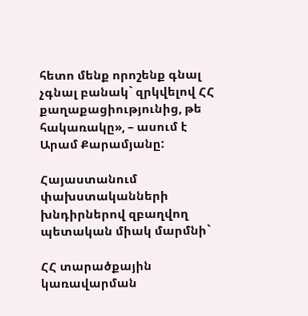հետո մենք որոշենք գնալ չգնալ բանակ` զրկվելով ՀՀ քաղաքացիությունից, թե հակառակը», – ասում է Արամ Քարամյանը:

Հայաստանում փախստականների խնդիրներով զբաղվող պետական միակ մարմնի`

ՀՀ տարածքային կառավարման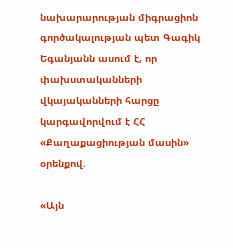նախարարության միգրացիոն գործակալության պետ Գագիկ Եգանյանն ասում է, որ փախստականների վկայականների հարցը կարգավորվում է ՀՀ «Քաղաքացիության մասին» օրենքով.

«Այն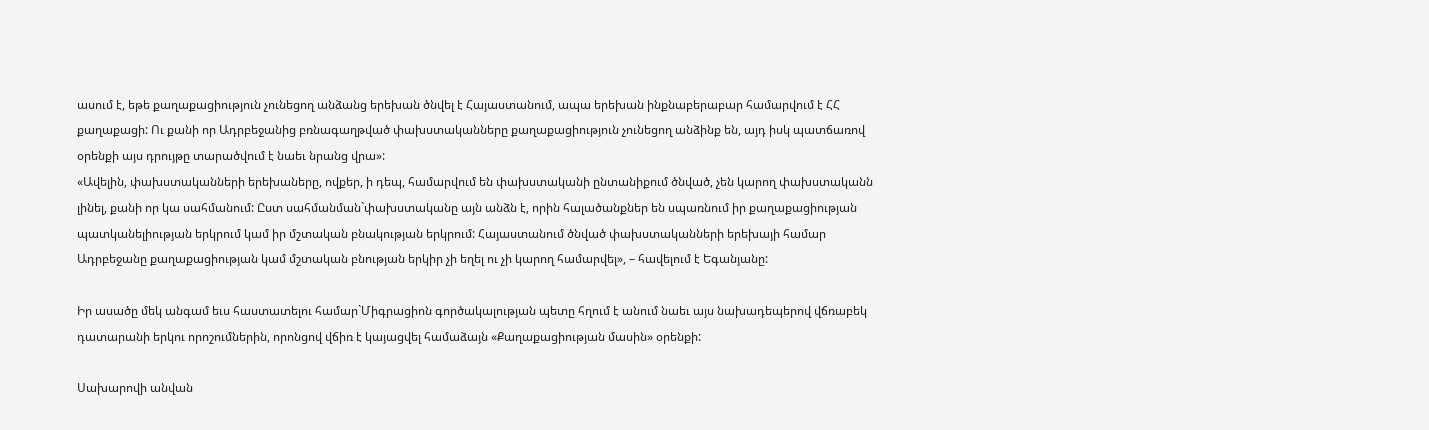ասում է, եթե քաղաքացիություն չունեցող անձանց երեխան ծնվել է Հայաստանում, ապա երեխան ինքնաբերաբար համարվում է ՀՀ քաղաքացի: Ու քանի որ Ադրբեջանից բռնագաղթված փախստականները քաղաքացիություն չունեցող անձինք են, այդ իսկ պատճառով օրենքի այս դրույթը տարածվում է նաեւ նրանց վրա»:
«Ավելին, փախստականների երեխաները, ովքեր, ի դեպ, համարվում են փախստականի ընտանիքում ծնված, չեն կարող փախստականն լինել, քանի որ կա սահմանում: Ըստ սահմանման`փախստականը այն անձն է, որին հալածանքներ են սպառնում իր քաղաքացիության պատկանելիության երկրում կամ իր մշտական բնակության երկրում: Հայաստանում ծնված փախստականների երեխայի համար Ադրբեջանը քաղաքացիության կամ մշտական բնության երկիր չի եղել ու չի կարող համարվել», – հավելում է Եգանյանը:

Իր ասածը մեկ անգամ եւս հաստատելու համար`Միգրացիոն գործակալության պետը հղում է անում նաեւ այս նախադեպերով վճռաբեկ դատարանի երկու որոշումներին, որոնցով վճիռ է կայացվել համաձայն «Քաղաքացիության մասին» օրենքի:

Սախարովի անվան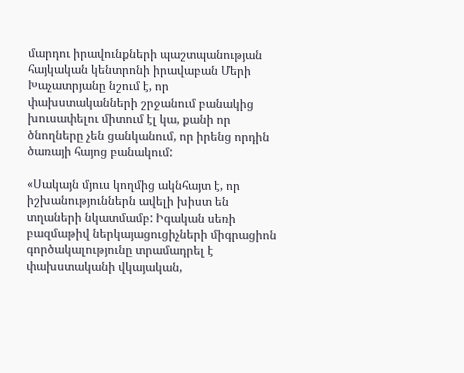մարդու իրավունքների պաշտպանության հայկական կենտրոնի իրավաբան Մերի Խաչատրյանը նշում է, որ փախստականների շրջանում բանակից խուսափելու միտում էլ կա, քանի որ ծնողները չեն ցանկանում, որ իրենց որդին ծառայի հայոց բանակում:

«Սակայն մյուս կողմից ակնհայտ է, որ իշխանություններն ավելի խիստ են տղաների նկատմամբ: Իգական սեռի բազմաթիվ ներկայացուցիչների միգրացիոն գործակալությունը տրամադրել է փախստականի վկայական,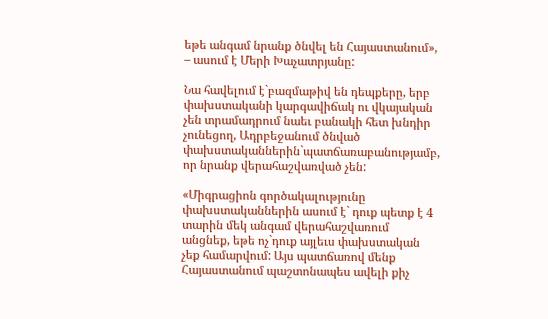եթե անգամ նրանք ծնվել են Հայաստանում», – ասում է Մերի Խաչատրյանը:

Նա հավելում է`բազմաթիվ են դեպքերը, երբ փախստականի կարգավիճակ ու վկայական չեն տրամադրում նաեւ բանակի հետ խնդիր չունեցող, Ադրբեջանում ծնված փախստականներին`պատճառաբանությամբ, որ նրանք վերահաշվառված չեն:

«Միգրացիոն գործակալությունը փախստականներին ասում է` դուք պետք է 4 տարին մեկ անգամ վերահաշվառում անցնեք, եթե ոչ`դուք այլեւս փախստական չեք համարվում: Այս պատճառով մենք Հայաստանում պաշտոնապես ավելի քիչ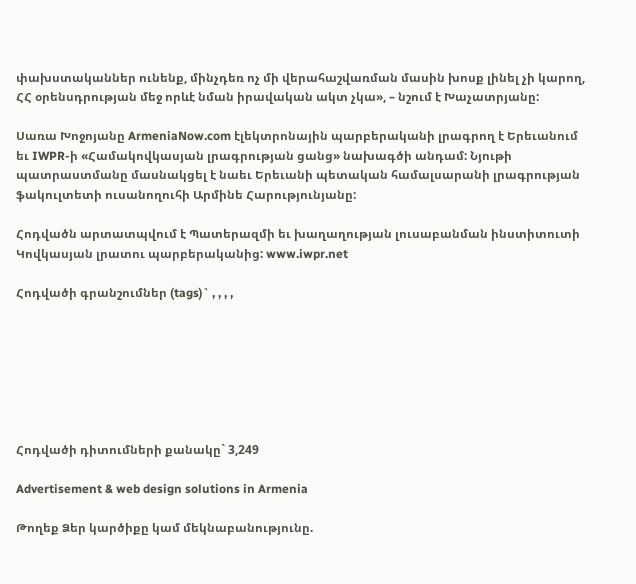փախստականներ ունենք, մինչդեռ ոչ մի վերահաշվառման մասին խոսք լինել չի կարող, ՀՀ օրենսդրության մեջ որևէ նման իրավական ակտ չկա», – նշում է Խաչատրյանը:

Սառա Խոջոյանը ArmeniaNow.com էլեկտրոնային պարբերականի լրագրող է Երեւանում եւ IWPR-ի «Համակովկասյան լրագրության ցանց» նախագծի անդամ: Նյութի պատրաստմանը մասնակցել է նաեւ Երեւանի պետական համալսարանի լրագրության ֆակուլտետի ուսանողուհի Արմինե Հարությունյանը:

Հոդվածն արտատպվում է Պատերազմի եւ խաղաղության լուսաբանման ինստիտուտի Կովկասյան լրատու պարբերականից: www.iwpr.net

Հոդվածի գրանշումներ (tags)` , , , ,







Հոդվածի դիտումների քանակը` 3,249

Advertisement & web design solutions in Armenia

Թողեք Ձեր կարծիքը կամ մեկնաբանությունը.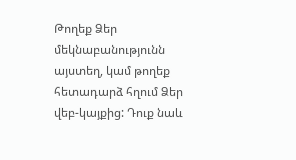Թողեք Ձեր մեկնաբանությունն այստեղ, կամ թողեք հետադարձ հղում Ձեր վեբ-կայքից: Դուք նաև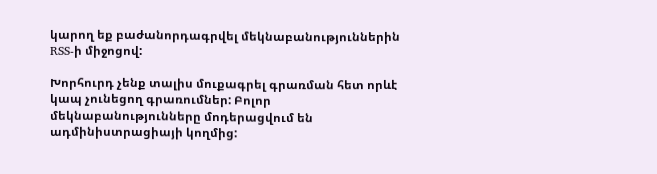կարող եք բաժանորդագրվել մեկնաբանություններին RSS-ի միջոցով:

Խորհուրդ չենք տալիս մուքագրել գրառման հետ որևէ կապ չունեցող գրառումներ: Բոլոր մեկնաբանությունները մոդերացվում են ադմինիստրացիայի կողմից: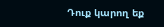Դուք կարող եք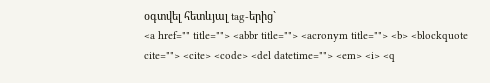օգտվել հետևյալ tag-երից`
<a href="" title=""> <abbr title=""> <acronym title=""> <b> <blockquote cite=""> <cite> <code> <del datetime=""> <em> <i> <q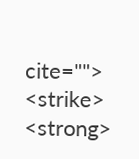cite=""> <strike> <strong>